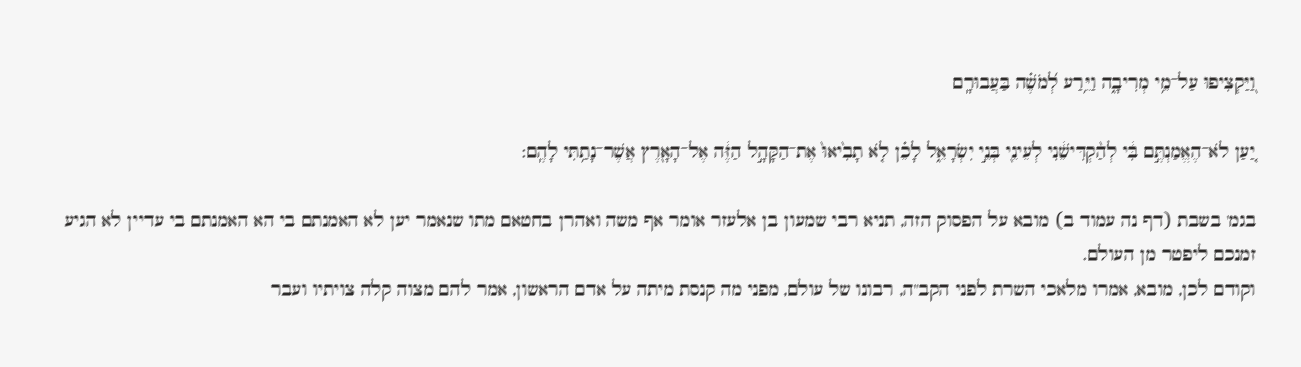וַ֭יַּקְצִיפוּ עַל־מֵ֥י מְרִיבָ֑ה וַיֵּ֥רַע לְ֝מֹשֶׁ֗ה בַּעֲבוּרָֽם

יַ֚עַן לֹא־הֶאֱמַנְתֶּ֣ם בִּ֔י לְהַ֨קְדִּישֵׁ֔נִי לְעֵינֵ֖י בְּנֵ֣י יִשְׂרָאֵ֑ל לָכֵ֗ן לֹ֤א תָבִ֙יאוּ֙ אֶת־הַקָּהָ֣ל הַזֶּ֔ה אֶל־הָאָ֖רֶץ אֲשֶׁר־נָתַ֥תִּי לָהֶֽם:

בגמ' בשבת (דף נה עמוד ב) מובא על הפסוק הזה, תניא רבי שמעון בן אלעזר אומר אף משה ואהרן בחטאם מתו שנאמר יען לא האמנתם בי הא האמנתם בי עדיין לא הגיע זמנכם ליפטר מן העולם.
וקודם לכן, מובא, אמרו מלאכי השרת לפני הקב"ה, רבונו של עולם, מפני מה קנסת מיתה על אדם הראשון, אמר להם מצוה קלה צויתיו ועבר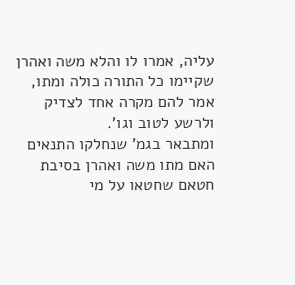עליה, אמרו לו והלא משה ואהרן שקיימו כל התורה כולה ומתו, אמר להם מקרה אחד לצדיק ולרשע לטוב וגו'.
ומתבאר בגמ' שנחלקו התנאים האם מתו משה ואהרן בסיבת חטאם שחטאו על מי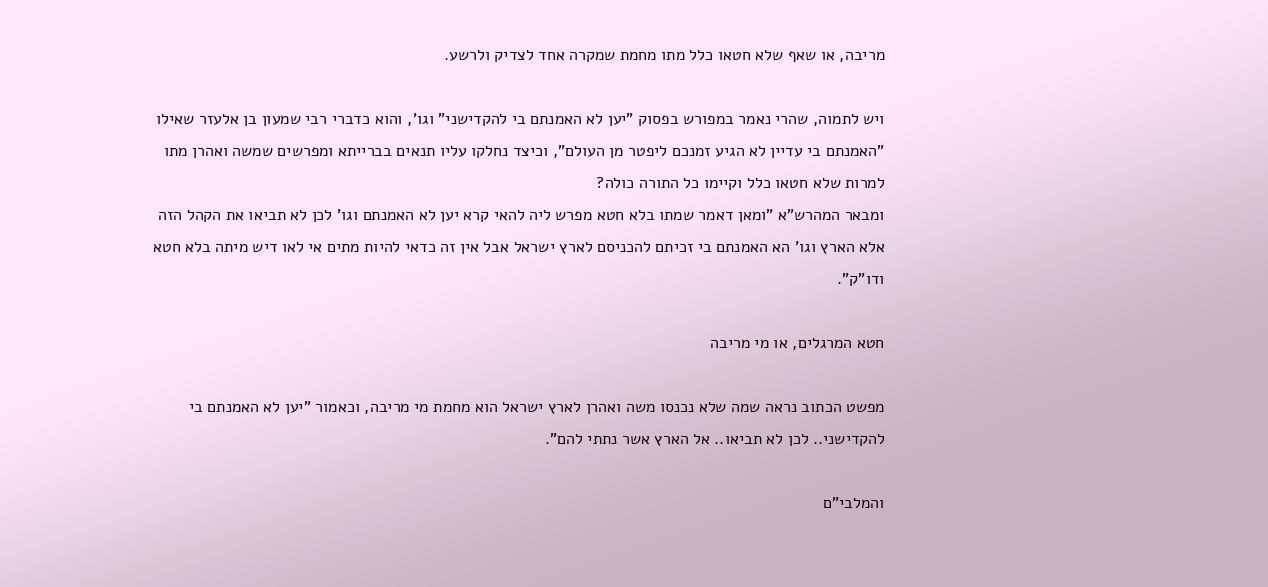מריבה, או שאף שלא חטאו כלל מתו מחמת שמקרה אחד לצדיק ולרשע.

ויש לתמוה, שהרי נאמר במפורש בפסוק "יען לא האמנתם בי להקדישני" וגו', והוא כדברי רבי שמעון בן אלעזר שאילו "האמנתם בי עדיין לא הגיע זמנכם ליפטר מן העולם", וכיצד נחלקו עליו תנאים בברייתא ומפרשים שמשה ואהרן מתו למרות שלא חטאו כלל וקיימו כל התורה כולה?
ומבאר המהרש"א "ומאן דאמר שמתו בלא חטא מפרש ליה להאי קרא יען לא האמנתם וגו' לכן לא תביאו את הקהל הזה אלא הארץ וגו' הא האמנתם בי זכיתם להכניסם לארץ ישראל אבל אין זה כדאי להיות מתים אי לאו דיש מיתה בלא חטא ודו"ק".

חטא המרגלים, או מי מריבה

מפשט הכתוב נראה שמה שלא נכנסו משה ואהרן לארץ ישראל הוא מחמת מי מריבה, וכאמור "יען לא האמנתם בי להקדישני.. לכן לא תביאו.. אל הארץ אשר נתתי להם".

והמלבי"ם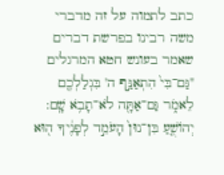כתב לתמוה על זה מדברי משה רבינו בפרשת דברים שאמר בעונש חטא המרגלים "גַּם־בִּי֙ הִתְאַנַּ֣ף ה' בִּגְלַלְכֶ֖ם לֵאמֹ֑ר גַּם־אַתָּ֖ה לֹא־תָבֹ֥א שָֽׁם: יְהוֹשֻׁ֤עַ בִּן־נוּן֙ הָעֹמֵ֣ד לְפָנֶ֔יךָ ה֖וּא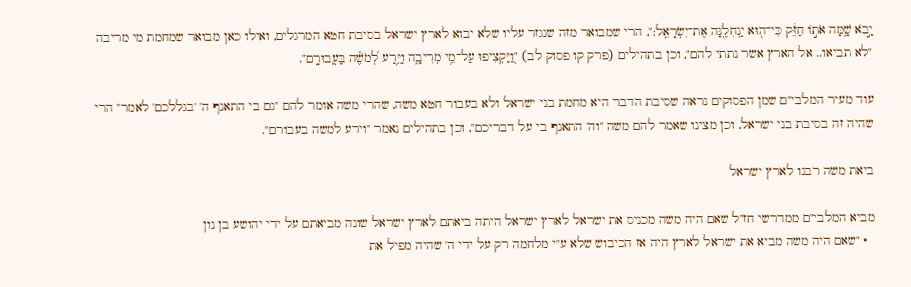יָ֣בֹא שָׁ֑מָּה אֹת֣וֹ חַזֵּ֔ק כִּי־ה֖וּא יַנְחִלֶ֖נָּה אֶת־יִשְׂרָאֵֽל:", הרי שמבואר מזה שנגזר עליו שלא יבוא לארץ ישראל בסיבת חטא המרגלים, ואילו כאן מבואר שמחמת מי מריבה "לא תביאו.. אל הארץ אשר נתתי להם", וכן בתהילים (פרק קו פסוק לב) "וַ֭יַּקְצִיפוּ עַל־מֵ֥י מְרִיבָ֑ה וַיֵּ֥רַע לְ֝מֹשֶׁ֗ה בַּעֲבוּרָֽם".

עוד מעיר המלבי"ם שמן הפסוקים נראה שסיבת הדבר היא מחמת בני ישראל ולא בעבור חטא משה, שהרי משה אומר להם "גם בי התאנף ה' 'בגללכם' לאמר" הרי שהיה זה בסיבת בני ישראל, וכן מצינו שאמר להם משה "וה' התאנף בי על דבריכם", וכן בתהילים נאמר "וירע למשה בעבורם".

ביאת משה רבנו לארץ ישראל

מביא המלבי"ם ממדרשי חז"ל שאם היה משה מכניס את ישראל לארץ ישראל היתה ביאתם לארץ ישראל שונה מביאתם על ידי יהושע בן נון
  • "שאם היה משה מביא את ישראל לארץ היה אז הכיבוש שלא ע"י מלחמה רק על ידי ה' שהיה מפיל את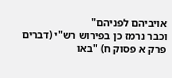אויביהם לפניהם"
וכבר נרמז כן בפירוש רש"י (דברים פרק א פסוק ח) "באו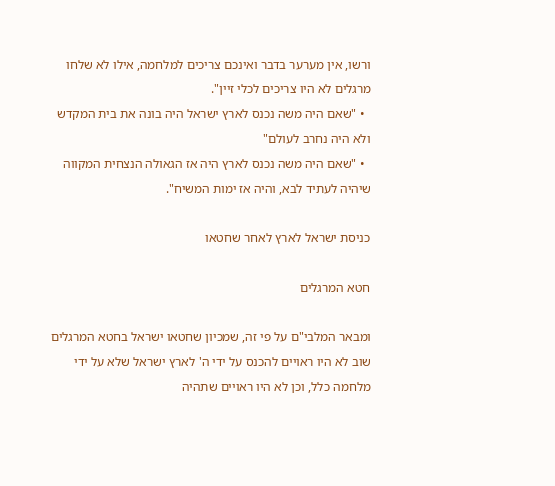ורשו, אין מערער בדבר ואינכם צריכים למלחמה, אילו לא שלחו מרגלים לא היו צריכים לכלי זיין".
  • "שאם היה משה נכנס לארץ ישראל היה בונה את בית המקדש ולא היה נחרב לעולם"
  • "שאם היה משה נכנס לארץ היה אז הגאולה הנצחית המקווה שיהיה לעתיד לבא, והיה אז ימות המשיח".

כניסת ישראל לארץ לאחר שחטאו

חטא המרגלים

ומבאר המלבי"ם על פי זה, שמכיון שחטאו ישראל בחטא המרגלים שוב לא היו ראויים להכנס על ידי ה' לארץ ישראל שלא על ידי מלחמה כלל, וכן לא היו ראויים שתהיה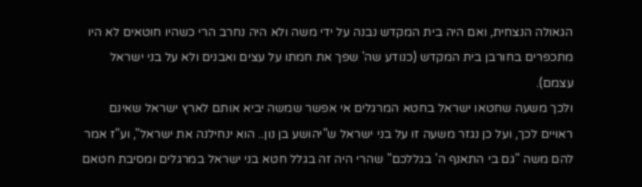הגאולה הנצחית, ואם היה בית המקדש נבנה על ידי משה ולא היה נחרב הרי כשהיו חוטאים לא היו מתכפרים בחורבן בית המקדש (כנודע שה' שפך את חמתו על עצים ואבנים ולא על בני ישראל עצמם).
ולכך משעה שחטאו ישראל בחטא המרגלים אי אפשר שמשה יביא אותם לארץ ישראל שאינם ראויים לכך, ועל כן נגזר משעה זו על בני ישראל ש"יהושע בן נון.. הוא ינחילנה את ישראל", וע"ז אמר להם משה "גם בי התאנף ה' בגללכם" שהרי היה זה בגלל חטא בני ישראל במרגלים ומסיבת חטאם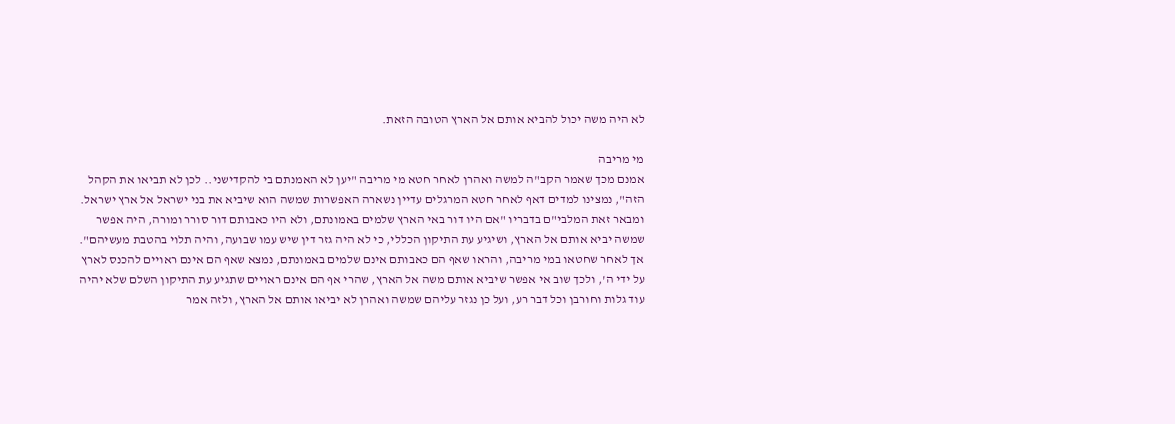לא היה משה יכול להביא אותם אל הארץ הטובה הזאת.

מי מריבה
אמנם מכך שאמר הקב"ה למשה ואהרן לאחר חטא מי מריבה "יען לא האמנתם בי להקדישני.. לכן לא תביאו את הקהל הזה", נמצינו למדים דאף לאחר חטא המרגלים עדיין נשארה האפשרות שמשה הוא שיביא את בני ישראל אל ארץ ישראל.
ומבאר זאת המלבי"ם בדבריו "אם היו דור באי הארץ שלמים באמונתם, ולא היו כאבותם דור סורר ומורה, היה אפשר שמשה יביא אותם אל הארץ, ושיגיע עת התיקון הכללי, כי לא היה גזר דין שיש עמו שבועה, והיה תלוי בהטבת מעשיהם".
אך לאחר שחטאו במי מריבה, והראו שאף הם כאבותם אינם שלמים באמונתם, נמצא שאף הם אינם ראויים להכנס לארץ על ידי ה', ולכך שוב אי אפשר שיביא אותם משה אל הארץ, שהרי אף הם אינם ראויים שתגיע עת התיקון השלם שלא יהיה עוד גלות וחורבן וכל דבר רע, ועל כן נגזר עליהם שמשה ואהרן לא יביאו אותם אל הארץ, ולזה אמר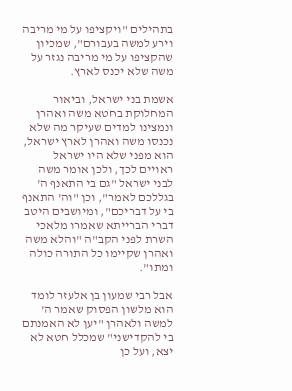בתהילים "ויקציפו על מי מריבה וירע למשה בעבורם", שמכיון שהקציפו על מי מריבה נגזר על משה שלא יכנס לארץ.

אשמת בני ישראל, וביאור המחלוקת בחטא משה ואהרן
ונמצינו למדים שעיקר מה שלא נכנסו משה ואהרן לארץ ישראל, הוא מפני שלא היו ישראל ראויים לכך, ולכן אומר משה לבני ישראל "גם בי התאנף ה' בגללכם לאמר", וכן "וה' התאנף בי על דבריכם", ומיושבים היטב דברי הברייתא שאמרו מלאכי השרת לפני הקב"ה "והלא משה ואהרן שקיימו כל התורה כולה ומתו".

אבל רבי שמעון בן אלעזר לומד הוא מלשון הפסוק שאמר ה' למשה ולאהרן "יען לא האמנתם בי להקדישני" שמכלל חטא לא יצא, ועל כן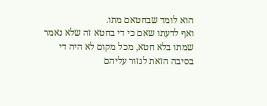הוא לומד שבחטאם מתו.
ואף לדעתו שאם כי די בחטא זה שלא נאמר שמתו בלא חטא, מכל מקום לא היה די בסיבה הזאת לגזור עליהם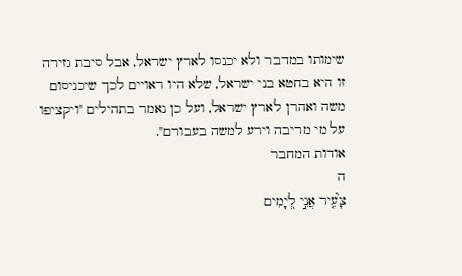שימותו במדבר ולא יכנסו לארץ ישראל, אבל סיבת גזירה זו היא בחטא בני ישראל, שלא היו ראויים לכך שיכניסום משה ואהרן לארץ ישראל, ועל כן נאמר בתהילים "ויקציפו על מי מריבה וירע למשה בעבורם".
אודות המחבר
ה
צָ֮עִ֤יר אֲנִ֣י לְ֭יָמִים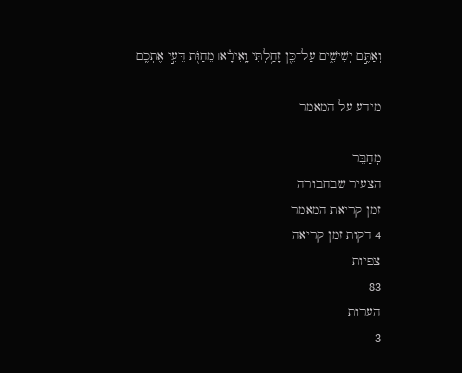וְאַתֶּ֣ם יְשִׁישִׁ֑ים עַל־כֵּ֖ן זָחַ֥לְתִּי וָֽאִירָ֓א׀ מֵחַוֹּ֖ת דֵּעִ֣י אֶתְכֶֽם

מידע על המאמר

מְחַבֵּר
הצעיר שבחבורה
זמן קריאת המאמר
4 דקות זמן קריאה
צפיות
83
הערות
3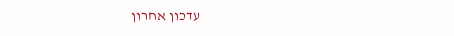עדכון אחרון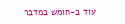עוד ב-חומש במדבר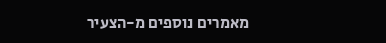מאמרים נוספים מ-הצעיר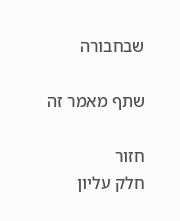שבחבורה

שתף מאמר זה

חזור
חלק עליון